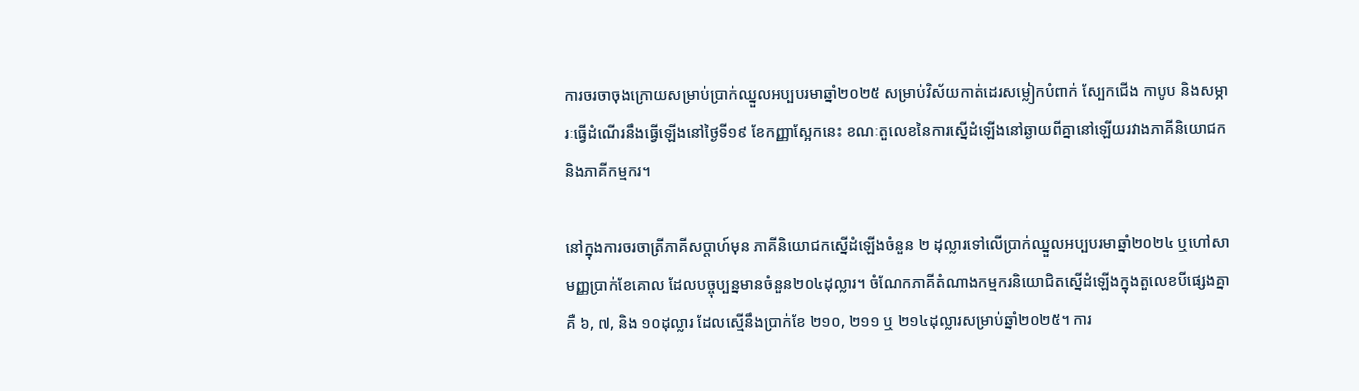ការចរចាចុងក្រោយសម្រាប់ប្រាក់ឈ្នួលអប្បបរមាឆ្នាំ២០២៥ សម្រាប់វិស័យកាត់ដេរសម្លៀកបំពាក់ ស្បែកជើង កាបូប និងសម្ភារៈធ្វើដំណើរនឹងធ្វើឡើងនៅថ្ងៃទី១៩ ខែកញ្ញាស្អែកនេះ ខណៈតួលេខនៃការស្នើដំឡើងនៅឆ្ងាយពីគ្នានៅឡើយរវាងភាគីនិយោជក និងភាគីកម្មករ។

នៅក្នុងការចរចាត្រីភាគីសប្ដាហ៍មុន ភាគីនិយោជកស្នើដំឡើងចំនួន ២ ដុល្លារទៅលើប្រាក់ឈ្នួលអប្បបរមាឆ្នាំ២០២៤ ឬហៅសាមញ្ញប្រាក់ខែគោល ដែលបច្ចុប្បន្នមានចំនួន២០៤ដុល្លារ។ ចំណែកភាគីតំណាងកម្មករនិយោជិតស្នើដំឡើងក្នុងតួលេខបីផ្សេងគ្នា គឺ ៦, ៧, និង ១០ដុល្លារ ដែលស្មើនឹងប្រាក់ខែ ២១០, ២១១ ឬ ២១៤ដុល្លារសម្រាប់ឆ្នាំ២០២៥។ ការ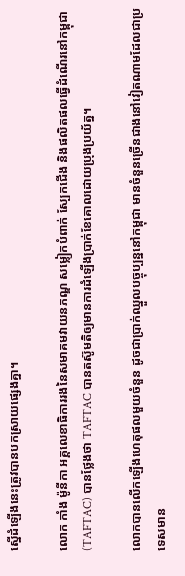ស្នើដំឡើងនេះត្រូវបានបកស្រាយផ្សេងគ្នា។

លោក កាំង ម៉ូនីកា អគ្គលេខាធិការរងនៃសមាគមវាយនភណ្ឌ សម្លៀកបំពាក់ ស្បែកជើង និងផលិតផលធ្វើដំណើរនៅកម្ពុជា (TAFTAC) បានថ្លែងថា TAFTAC បានតស៊ូមតិឲ្យមានការដំឡើងប្រាក់ខែគោលដោយប្រុងប្រយ័ត្ន។

លោកបានលើកឡើងហេតុផលមួយចំនួន ដូចជាប្រាក់ឈ្នួលបច្ចុប្បន្ននៅកម្ពុជា មានចំនួនច្រើនជាងនៅវៀតណាមដែលជាប្រទេសមាន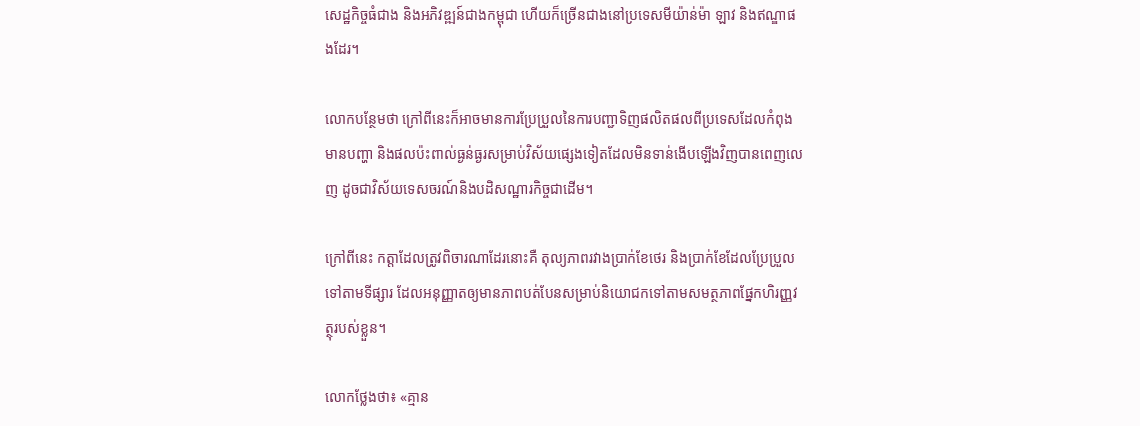សេដ្ឋកិច្ចធំជាង និងអភិវឌ្ឍន៍ជាងកម្ពុជា ហើយក៏ច្រើនជាងនៅប្រទេសមីយ៉ាន់ម៉ា ឡាវ និងឥណ្ឌាផងដែរ។

លោកបន្ថែមថា ក្រៅពីនេះក៏អាចមានការប្រែប្រួលនៃការបញ្ជាទិញផលិតផលពីប្រទេសដែលកំពុងមានបញ្ហា និងផលប៉ះពាល់ធ្ងន់ធ្ងរសម្រាប់វិស័យផ្សេងទៀតដែលមិនទាន់ងើបឡើងវិញបានពេញលេញ ដូចជាវិស័យទេសចរណ៍និងបដិសណ្ឋារកិច្ចជាដើម។

ក្រៅពីនេះ កត្តាដែលត្រូវពិចារណាដែរនោះគឺ តុល្យភាពរវាងប្រាក់ខែថេរ និងប្រាក់ខែដែលប្រែប្រួលទៅតាមទីផ្សារ ដែលអនុញ្ញាតឲ្យមានភាពបត់បែនសម្រាប់និយោជកទៅតាមសមត្ថភាពផ្នែកហិរញ្ញវត្ថុរបស់ខ្លួន។

លោកថ្លែងថា៖ «គ្មាន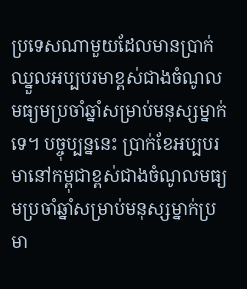ប្រទេសណាមួយដែលមានប្រាក់ឈ្នួលអប្បបរមាខ្ពស់ជាងចំណូលមធ្យមប្រចាំឆ្នាំសម្រាប់មនុស្សម្នាក់ទេ។ បច្ចុប្បន្ននេះ ប្រាក់ខែអប្បបរមានៅកម្ពុជាខ្ពស់ជាងចំណូលមធ្យមប្រចាំឆ្នាំសម្រាប់មនុស្សម្នាក់ប្រមា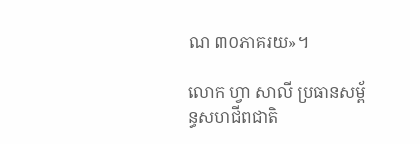ណ ៣០ភាគរយ»។

លោក ហ្វា សាលី ប្រធានសម្ព័ន្ធសហជីពជាតិ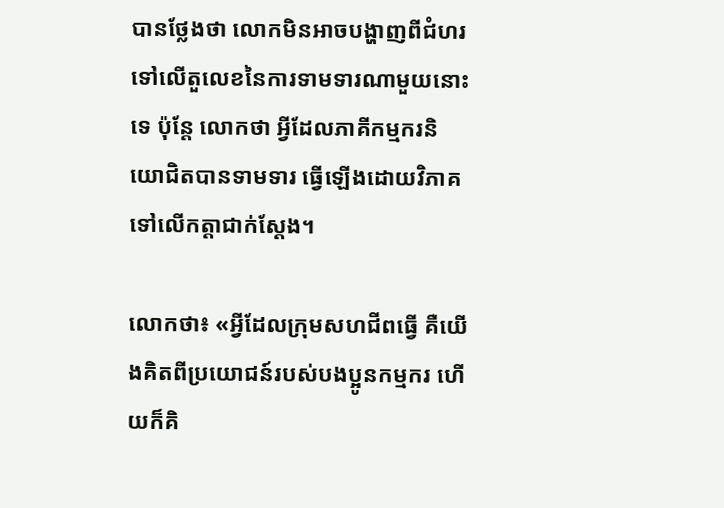បានថ្លែងថា លោកមិនអាចបង្ហាញពីជំហរទៅលើតួលេខនៃការទាមទារណាមួយនោះទេ ប៉ុន្តែ លោកថា អ្វីដែលភាគីកម្មករនិយោជិតបានទាមទារ ធ្វើឡើងដោយវិភាគទៅលើកត្តាជាក់ស្ដែង។

លោកថា៖ «អ្វីដែលក្រុមសហជីពធ្វើ គឺយើងគិតពីប្រយោជន៍របស់បងប្អូនកម្មករ ហើយក៏គិ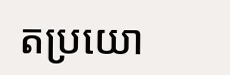តប្រយោ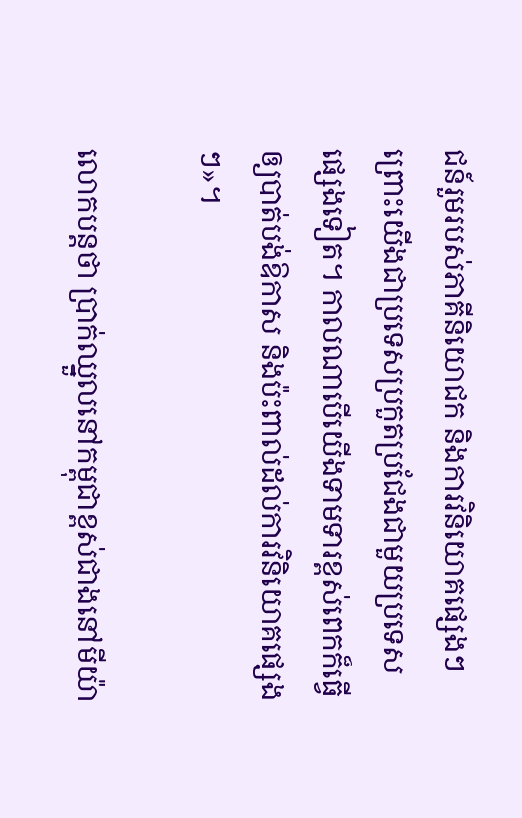ជន៍រួមរបស់ភាគីនិយោជក និងការវិនិយោគផ្សេងៗ ព្រោះយើងជាប្រទេសប្រកួតប្រជែងជាមួយប្រទេសផ្សេងទៀត។ កាលណាបើយើងទាមទារខ្ពស់ពេកក៏ធ្វើឲ្យបាត់បង់ឱកាស និងប៉ះពាល់ដល់ការវិនិយោគផ្សេងៗ»។

លោកបន្តថា ប្រាក់ឈ្នួលនៅកម្ពុជាខ្ពស់ជាងនៅមីយ៉ា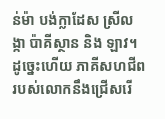ន់ម៉ា បង់ក្លាដែស ស្រីលង្កា ប៉ាគីស្ថាន និង ឡាវ។ ដូច្នេះហើយ ភាគីសហជីពរបស់លោកនឹងជ្រើសរើ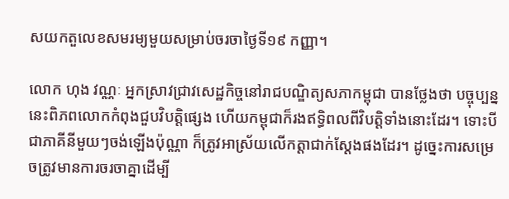សយកតួលេខសមរម្យមួយសម្រាប់ចរចាថ្ងៃទី១៩ កញ្ញា។

លោក ហុង វណ្ណៈ អ្នកស្រាវជ្រាវសេដ្ឋកិច្ចនៅរាជបណ្ឌិត្យសភាកម្ពុជា បានថ្លែងថា បច្ចុប្បន្ននេះពិភពលោកកំពុងជួបវិបត្តិផ្សេង ហើយកម្ពុជាក៏រងឥទ្ធិពលពីវិបត្តិទាំងនោះដែរ។ ទោះបីជាភាគីនីមួយៗចង់ឡើងប៉ុណ្ណា ក៏ត្រូវអាស្រ័យលើកត្តាជាក់ស្ដែងផងដែរ។ ដូច្នេះការសម្រេចត្រូវមានការចរចាគ្នាដើម្បី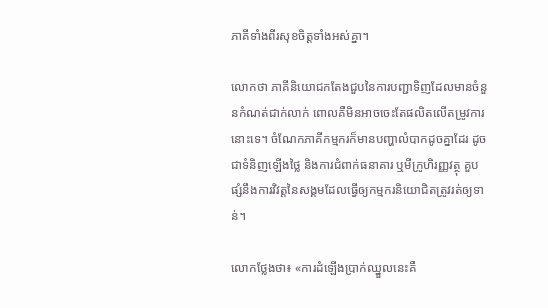ភាគីទាំងពីរសុខចិត្តទាំងអស់គ្នា។

លោកថា ភាគីនិយោជកតែងជួបនៃការបញ្ជាទិញដែលមានចំនួនកំណត់ជាក់លាក់ ពោលគឺមិនអាចចេះតែផលិតលើតម្រូវការនោះទេ។ ចំណែកភាគីកម្មករក៏មានបញ្ហាលំបាកដូចគ្នាដែរ ដូចជាទំនិញឡើងថ្លៃ និងការជំពាក់ធនាគារ ឬមីក្រូហិរញ្ញវត្ថុ គួបផ្សំនឹងការវិវត្តនៃសង្គមដែលធ្វើឲ្យកម្មករនិយោជិតត្រូវរត់ឲ្យទាន់។

លោកថ្លែងថា៖ «ការដំឡើងប្រាក់ឈ្នួលនេះគឺ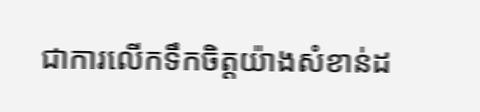ជាការលើកទឹកចិត្តយ៉ាងសំខាន់ដ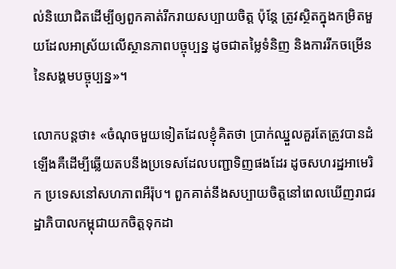ល់និយោជិតដើម្បីឲ្យពួកគាត់រីករាយសប្បាយចិត្ត ប៉ុន្តែ ត្រូវស្ថិតក្នុងកម្រិតមួយដែលអាស្រ័យលើស្ថានភាពបច្ចុប្បន្ន ដូចជាតម្លៃទំនិញ និងការរីកចម្រើននៃសង្គមបច្ចុប្បន្ន»។

លោកបន្តថា៖ «ចំណុចមួយទៀតដែលខ្ញុំគិតថា ប្រាក់ឈ្នួលគួរតែត្រូវបានដំឡើងគឺដើម្បីឆ្លើយតបនឹងប្រទេសដែលបញ្ជាទិញផងដែរ ដូចសហរដ្ឋអាមេរិក ប្រទេសនៅសហភាពអឺរ៉ុប។ ពួកគាត់នឹងសប្បាយចិត្តនៅពេលឃើញរាជរដ្ឋាភិបាលកម្ពុជាយកចិត្តទុកដា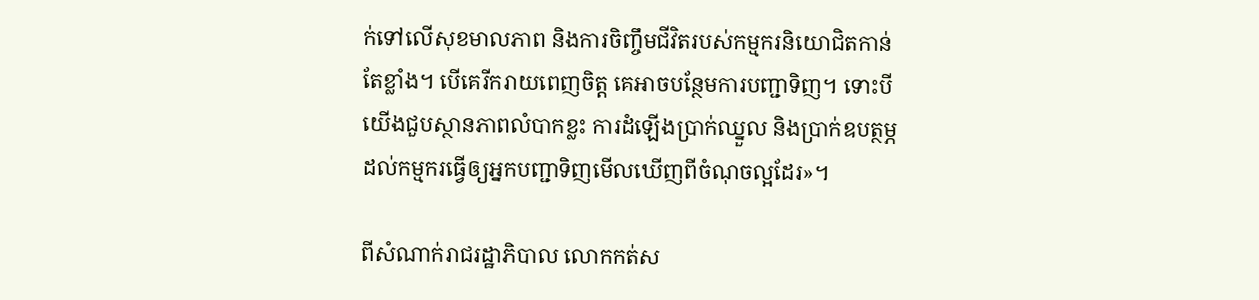ក់ទៅលើសុខមាលភាព និងការចិញ្ចឹមជីវិតរបស់កម្មករនិយោជិតកាន់តែខ្លាំង។ បើគេរីករាយពេញចិត្ត គេអាចបន្ថែមការបញ្ជាទិញ។ ទោះបីយើងជួបស្ថានភាពលំបាកខ្លះ ការដំឡើងប្រាក់ឈ្នួល និងប្រាក់ឧបត្ថម្ភដល់កម្មករធ្វើឲ្យអ្នកបញ្ជាទិញមើលឃើញពីចំណុចល្អដែរ»។

ពីសំណាក់រាជរដ្ឋាភិបាល លោកកត់ស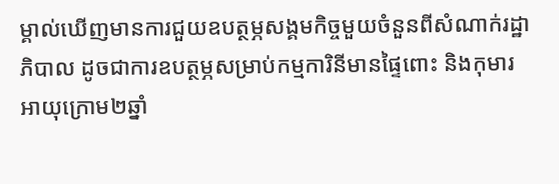ម្គាល់ឃើញមានការជួយឧបត្ថម្ភសង្គមកិច្ចមួយចំនួនពីសំណាក់រដ្ឋាភិបាល ដូចជាការឧបត្ថម្ភសម្រាប់កម្មការិនីមានផ្ទៃពោះ និងកុមារអាយុក្រោម២ឆ្នាំ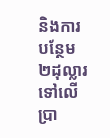និងការបន្ថែម ២ដុល្លារទៅលើប្រា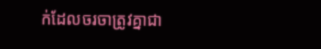ក់ដែលចរចាត្រូវគ្នាជា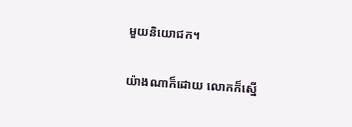មួយនិយោជក។

យ៉ាងណាក៏ដោយ លោកក៏ស្នើ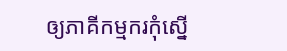ឲ្យភាគីកម្មករកុំស្នើ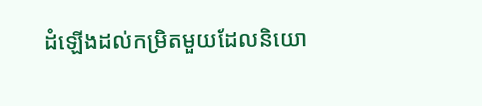ដំឡើងដល់កម្រិតមួយដែលនិយោ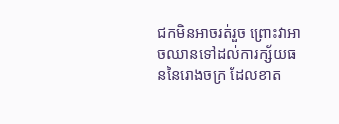ជកមិនអាចរត់រួច ព្រោះវាអាចឈានទៅដល់ការក្ស័យធននៃរោងចក្រ ដែលខាត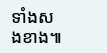ទាំងសងខាង៕